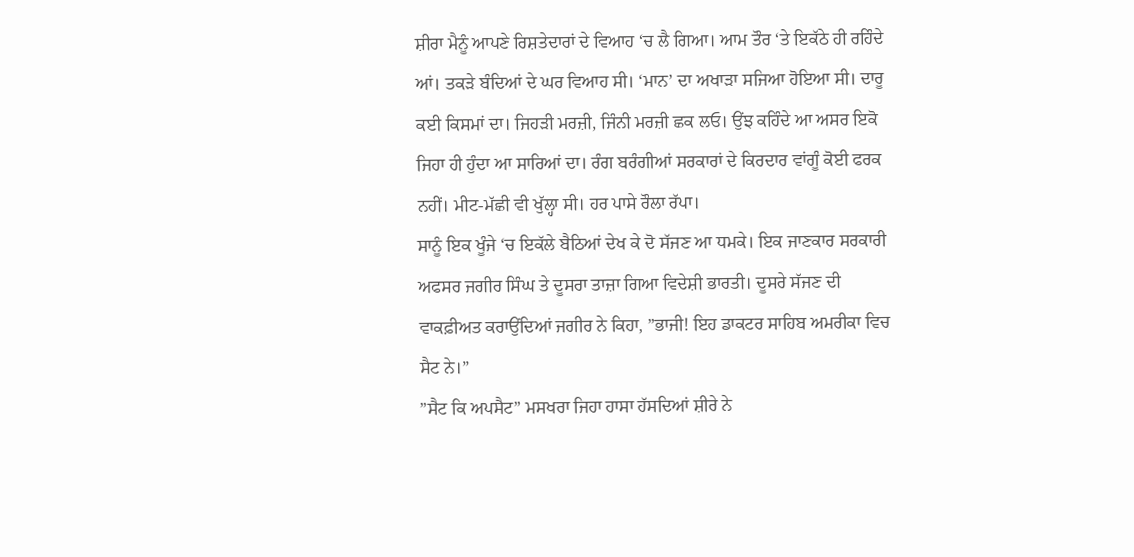ਸ਼ੀਰਾ ਮੈਨੂੰ ਆਪਣੇ ਰਿਸ਼ਤੇਦਾਰਾਂ ਦੇ ਵਿਆਹ ‘ਚ ਲੈ ਗਿਆ। ਆਮ ਤੌਰ ‘ਤੇ ਇਕੱਠੇ ਹੀ ਰਹਿੰਦੇ ਆਂ। ਤਕੜੇ ਬੰਦਿਆਂ ਦੇ ਘਰ ਵਿਆਹ ਸੀ। ‘ਮਾਨ’ ਦਾ ਅਖਾੜਾ ਸਜਿਆ ਹੋਇਆ ਸੀ। ਦਾਰੂ ਕਈ ਕਿਸਮਾਂ ਦਾ। ਜਿਹੜੀ ਮਰਜ਼ੀ, ਜਿੰਨੀ ਮਰਜ਼ੀ ਛਕ ਲਓ। ਉਂਝ ਕਹਿੰਦੇ ਆ ਅਸਰ ਇਕੋ ਜਿਹਾ ਹੀ ਹੁੰਦਾ ਆ ਸਾਰਿਆਂ ਦਾ। ਰੰਗ ਬਰੰਗੀਆਂ ਸਰਕਾਰਾਂ ਦੇ ਕਿਰਦਾਰ ਵਾਂਗੂੰ ਕੋਈ ਫਰਕ ਨਹੀਂ। ਮੀਟ-ਮੱਛੀ ਵੀ ਖੁੱਲ੍ਹਾ ਸੀ। ਹਰ ਪਾਸੇ ਰੌਲਾ ਰੱਪਾ।
ਸਾਨੂੰ ਇਕ ਖੂੰਜੇ ‘ਚ ਇਕੱਲੇ ਬੈਠਿਆਂ ਦੇਖ ਕੇ ਦੋ ਸੱਜਣ ਆ ਧਮਕੇ। ਇਕ ਜਾਣਕਾਰ ਸਰਕਾਰੀ ਅਫਸਰ ਜਗੀਰ ਸਿੰਘ ਤੇ ਦੂਸਰਾ ਤਾਜ਼ਾ ਗਿਆ ਵਿਦੇਸ਼ੀ ਭਾਰਤੀ। ਦੂਸਰੇ ਸੱਜਣ ਦੀ ਵਾਕਫ਼ੀਅਤ ਕਰਾਉਂਦਿਆਂ ਜਗੀਰ ਨੇ ਕਿਹਾ, ”ਭਾਜੀ! ਇਹ ਡਾਕਟਰ ਸਾਹਿਬ ਅਮਰੀਕਾ ਵਿਚ ਸੈਟ ਨੇ।”
”ਸੈਟ ਕਿ ਅਪਸੈਟ” ਮਸਖਰਾ ਜਿਹਾ ਹਾਸਾ ਹੱਸਦਿਆਂ ਸ਼ੀਰੇ ਨੇ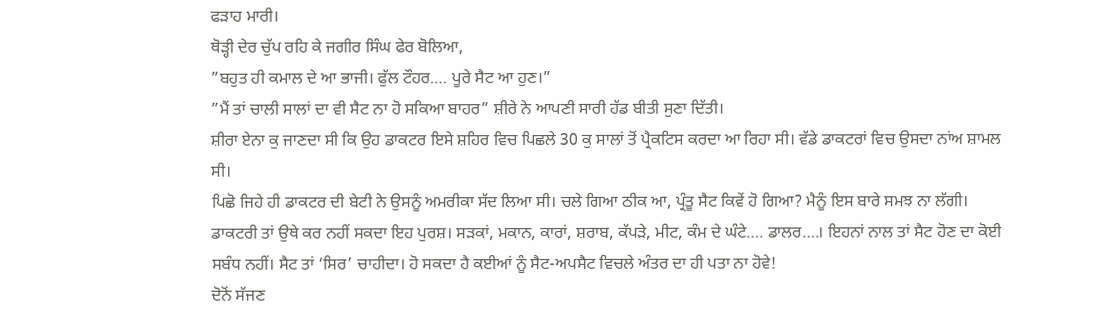ਫੜਾਹ ਮਾਰੀ।
ਥੋੜ੍ਹੀ ਦੇਰ ਚੁੱਪ ਰਹਿ ਕੇ ਜਗੀਰ ਸਿੰਘ ਫੇਰ ਬੋਲਿਆ,
”ਬਹੁਤ ਹੀ ਕਮਾਲ ਦੇ ਆ ਭਾਜੀ। ਫੁੱਲ ਟੌਹਰ…. ਪੂਰੇ ਸੈਟ ਆ ਹੁਣ।”
”ਮੈਂ ਤਾਂ ਚਾਲੀ ਸਾਲਾਂ ਦਾ ਵੀ ਸੈਟ ਨਾ ਹੋ ਸਕਿਆ ਬਾਹਰ” ਸ਼ੀਰੇ ਨੇ ਆਪਣੀ ਸਾਰੀ ਹੱਡ ਬੀਤੀ ਸੁਣਾ ਦਿੱਤੀ।
ਸ਼ੀਰਾ ਏਨਾ ਕੁ ਜਾਣਦਾ ਸੀ ਕਿ ਉਹ ਡਾਕਟਰ ਇਸੇ ਸ਼ਹਿਰ ਵਿਚ ਪਿਛਲੇ 30 ਕੁ ਸਾਲਾਂ ਤੋਂ ਪ੍ਰੈਕਟਿਸ ਕਰਦਾ ਆ ਰਿਹਾ ਸੀ। ਵੱਡੇ ਡਾਕਟਰਾਂ ਵਿਚ ਉਸਦਾ ਨਾਂਅ ਸ਼ਾਮਲ ਸੀ।
ਪਿਛੋ ਜਿਹੇ ਹੀ ਡਾਕਟਰ ਦੀ ਬੇਟੀ ਨੇ ਉਸਨੂੰ ਅਮਰੀਕਾ ਸੱਦ ਲਿਆ ਸੀ। ਚਲੇ ਗਿਆ ਠੀਕ ਆ, ਪ੍ਰੰਤੂ ਸੈਟ ਕਿਵੇਂ ਹੋ ਗਿਆ? ਮੈਨੂੰ ਇਸ ਬਾਰੇ ਸਮਝ ਨਾ ਲੱਗੀ। ਡਾਕਟਰੀ ਤਾਂ ਉਥੇ ਕਰ ਨਹੀਂ ਸਕਦਾ ਇਹ ਪੁਰਸ਼। ਸੜਕਾਂ, ਮਕਾਨ, ਕਾਰਾਂ, ਸ਼ਰਾਬ, ਕੱਪੜੇ, ਮੀਟ, ਕੰਮ ਦੇ ਘੰਟੇ…. ਡਾਲਰ….। ਇਹਨਾਂ ਨਾਲ ਤਾਂ ਸੈਟ ਹੋਣ ਦਾ ਕੋਈ ਸਬੰਧ ਨਹੀਂ। ਸੈਟ ਤਾਂ ‘ਸਿਰ’ ਚਾਹੀਦਾ। ਹੋ ਸਕਦਾ ਹੈ ਕਈਆਂ ਨੂੰ ਸੈਟ-ਅਪਸੈਟ ਵਿਚਲੇ ਅੰਤਰ ਦਾ ਹੀ ਪਤਾ ਨਾ ਹੋਵੇ!
ਦੋਨੋਂ ਸੱਜਣ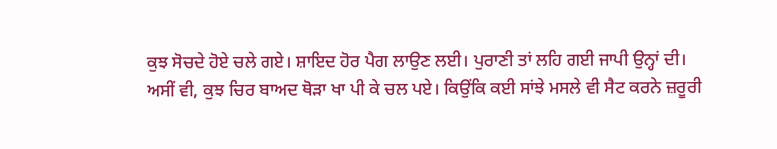ਕੁਝ ਸੋਚਦੇ ਹੋਏ ਚਲੇ ਗਏ। ਸ਼ਾਇਦ ਹੋਰ ਪੈਗ ਲਾਉਣ ਲਈ। ਪੁਰਾਣੀ ਤਾਂ ਲਹਿ ਗਈ ਜਾਪੀ ਉਨ੍ਹਾਂ ਦੀ।
ਅਸੀਂ ਵੀ, ਕੁਝ ਚਿਰ ਬਾਅਦ ਥੋੜਾ ਖਾ ਪੀ ਕੇ ਚਲ ਪਏ। ਕਿਉਂਕਿ ਕਈ ਸਾਂਝੇ ਮਸਲੇ ਵੀ ਸੈਟ ਕਰਨੇ ਜ਼ਰੂਰੀ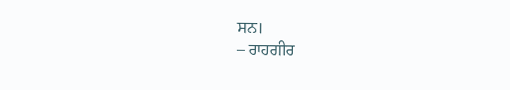ਸਨ।
– ਰਾਹਗੀਰ